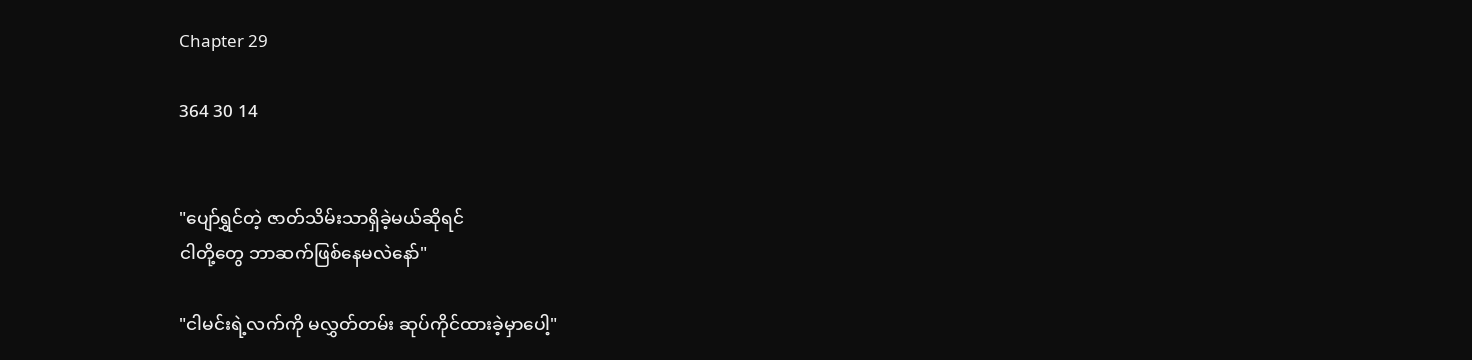Chapter 29

364 30 14


"ပျော်ရွှင်တဲ့ ဇာတ်သိမ်းသာရှိခဲ့မယ်ဆိုရင်
ငါတို့တွေ ဘာဆက်ဖြစ်နေမလဲနော်"

"ငါမင်းရဲ့လက်ကို မလွှတ်တမ်း ဆုပ်ကိုင်ထားခဲ့မှာပေါ့"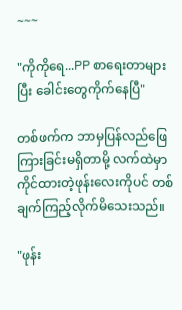~~~

"ကိုကိုရေ...PP စာရေးတာများပြီး ခေါင်းတွေကိုက်နေပြီ"

တစ်ဖက်က ဘာမှပြန်လည်ဖြေကြားခြင်းမရှိတာမို့ လက်ထဲမှာကိုင်ထားတဲ့ဖုန်းလေးကိုပင် တစ်ချက်ကြည့်လိုက်မိသေးသည်။

"ဖုန်း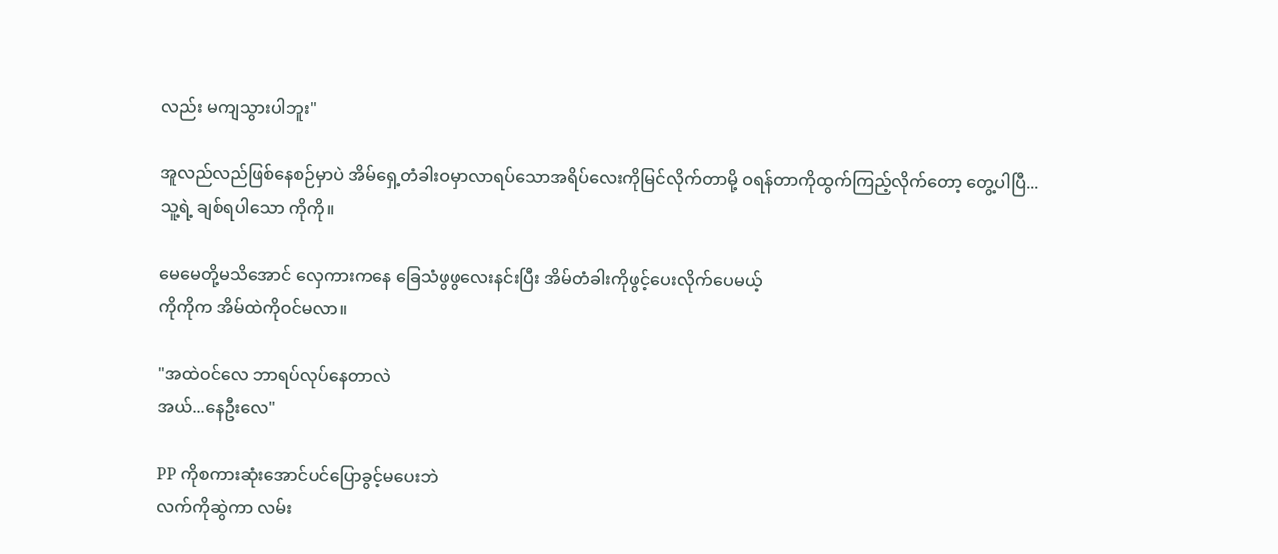လည်း မကျသွားပါဘူး"

အူလည်လည်ဖြစ်နေစဉ်မှာပဲ အိမ်ရှေ့တံခါးဝမှာလာရပ်သောအရိပ်လေးကိုမြင်လိုက်တာမို့ ဝရန်တာကိုထွက်ကြည့်လိုက်တော့ တွေ့ပါပြီ...
သူ့ရဲ့ ချစ်ရပါသော ကိုကို။

မေမေတို့မသိအောင် လှေကားကနေ ခြေသံဖွဖွလေးနင်းပြီး အိမ်တံခါးကိုဖွင့်ပေးလိုက်ပေမယ့်
ကိုကိုက အိမ်ထဲကိုဝင်မလာ။

"အထဲဝင်လေ ဘာရပ်လုပ်နေတာလဲ
အယ်...နေဦးလေ"

PP ကိုစကားဆုံးအောင်ပင်ပြောခွင့်မပေးဘဲ
လက်ကိုဆွဲကာ လမ်း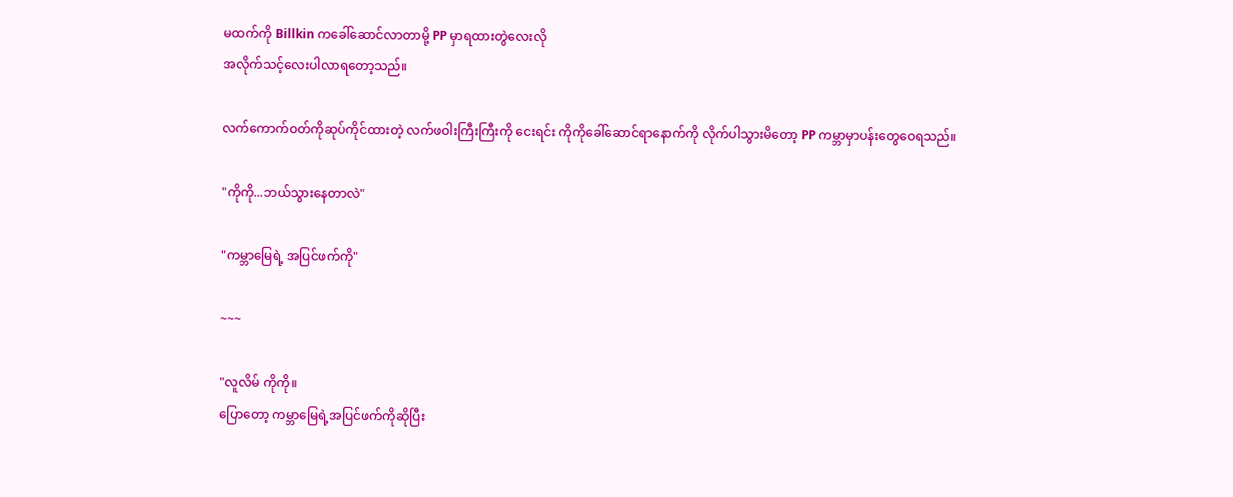မထက်ကို‌ Billkin ကခေါ်ဆောင်လာတာမို့ PP မှာရထားတွဲလေးလို
အလိုက်သင့်လေးပါလာရတော့သည်။

လက်ကောက်ဝတ်ကိုဆုပ်ကိုင်ထားတဲ့ လက်ဖဝါးကြီးကြီးကို ငေးရင်း ကိုကိုခေါ်ဆောင်ရာနောက်ကို လိုက်ပါသွားမိတော့ PP ကမ္ဘာမှာပန်းတွေဝေရသည်။

"ကိုကို...ဘယ်သွားနေတာလဲ"

"ကမ္ဘာမြေရဲ့ အပြင်ဖက်ကို"

~~~

"လူလိမ် ကိုကို။
ပြောတော့ ကမ္ဘာမြေရဲ့အပြင်ဖက်ကိုဆိုပြီး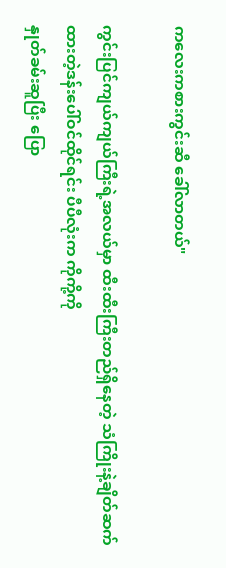ကလေးကစားကွင်းဆီ ခေါ်လာတယ်"

ကွင်းပြင်ကျယ်ကျယ်ကြီးရဲ့အလယ်မှာ ထီးထီးကြီးတည်ရှိနေတဲ့ သံကြိုးနဲ့ချိတ်ဆက်ထားတဲ့ဒန်းပေါ်ဝင်ထိုင်ရင်း ပီပီလုံးက ကိုကို့ကို
နှုတ်ခမ်းဆူပြီး ပြော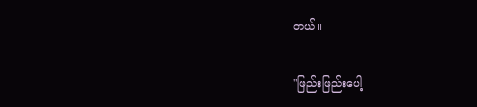တယ်။

"ဖြည်းဖြည်းပေါ့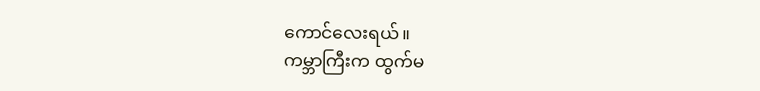ကောင်လေးရယ်။
ကမ္ဘာကြီးက ထွက်မ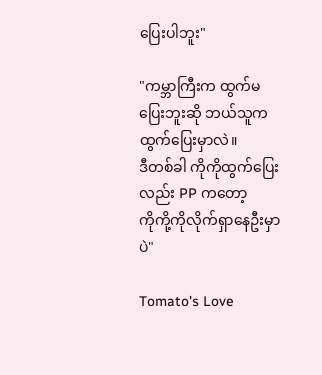ပြေးပါဘူး"

"ကမ္ဘာကြီးက ထွက်မပြေးဘူးဆို ဘယ်သူက ထွက်ပြေးမှာလဲ။
ဒီတစ်ခါ ကိုကိုထွက်ပြေးလည်း PP ကတော့
ကိုကို့ကိုလိုက်ရှာနေဦးမှာပဲ"

Tomato's Love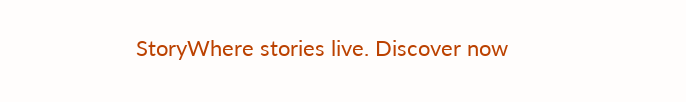StoryWhere stories live. Discover now